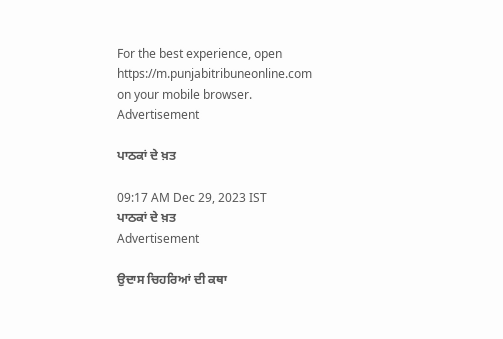For the best experience, open
https://m.punjabitribuneonline.com
on your mobile browser.
Advertisement

ਪਾਠਕਾਂ ਦੇ ਖ਼ਤ

09:17 AM Dec 29, 2023 IST
ਪਾਠਕਾਂ ਦੇ ਖ਼ਤ
Advertisement

ਉਦਾਸ ਚਿਹਰਿਆਂ ਦੀ ਕਥਾ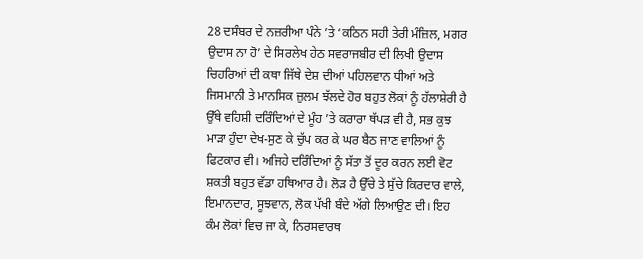28 ਦਸੰਬਰ ਦੇ ਨਜ਼ਰੀਆ ਪੰਨੇ ’ਤੇ ‘ਕਠਿਨ ਸਹੀ ਤੇਰੀ ਮੰਜ਼ਿਲ, ਮਗਰ ਉਦਾਸ ਨਾ ਹੋ’ ਦੇ ਸਿਰਲੇਖ ਹੇਠ ਸਵਰਾਜਬੀਰ ਦੀ ਲਿਖੀ ਉਦਾਸ ਚਿਹਰਿਆਂ ਦੀ ਕਥਾ ਜਿੱਥੇ ਦੇਸ਼ ਦੀਆਂ ਪਹਿਲਵਾਨ ਧੀਆਂ ਅਤੇ ਜਿਸਮਾਨੀ ਤੇ ਮਾਨਸਿਕ ਜ਼ੁਲਮ ਝੱਲਦੇ ਹੋਰ ਬਹੁਤ ਲੋਕਾਂ ਨੂੰ ਹੱਲਾਸ਼ੇਰੀ ਹੈ ਉੱਥੇ ਵਹਿਸ਼ੀ ਦਰਿੰਦਿਆਂ ਦੇ ਮੂੰਹ ’ਤੇ ਕਰਾਰਾ ਥੱਪੜ ਵੀ ਹੈ, ਸਭ ਕੁਝ ਮਾੜਾ ਹੁੰਦਾ ਦੇਖ-ਸੁਣ ਕੇ ਚੁੱਪ ਕਰ ਕੇ ਘਰ ਬੈਠ ਜਾਣ ਵਾਲਿਆਂ ਨੂੰ ਫਿਟਕਾਰ ਵੀ। ਅਜਿਹੇ ਦਰਿੰਦਿਆਂ ਨੂੰ ਸੱਤਾ ਤੋਂ ਦੂਰ ਕਰਨ ਲਈ ਵੋਟ ਸ਼ਕਤੀ ਬਹੁਤ ਵੱਡਾ ਹਥਿਆਰ ਹੈ। ਲੋੜ ਹੈ ਉੱਚੇ ਤੇ ਸੁੱਚੇ ਕਿਰਦਾਰ ਵਾਲੇ, ਇਮਾਨਦਾਰ, ਸੂਝਵਾਨ, ਲੋਕ ਪੱਖੀ ਬੰਦੇ ਅੱਗੇ ਲਿਆਉਣ ਦੀ। ਇਹ ਕੰਮ ਲੋਕਾਂ ਵਿਚ ਜਾ ਕੇ, ਨਿਰਸਵਾਰਥ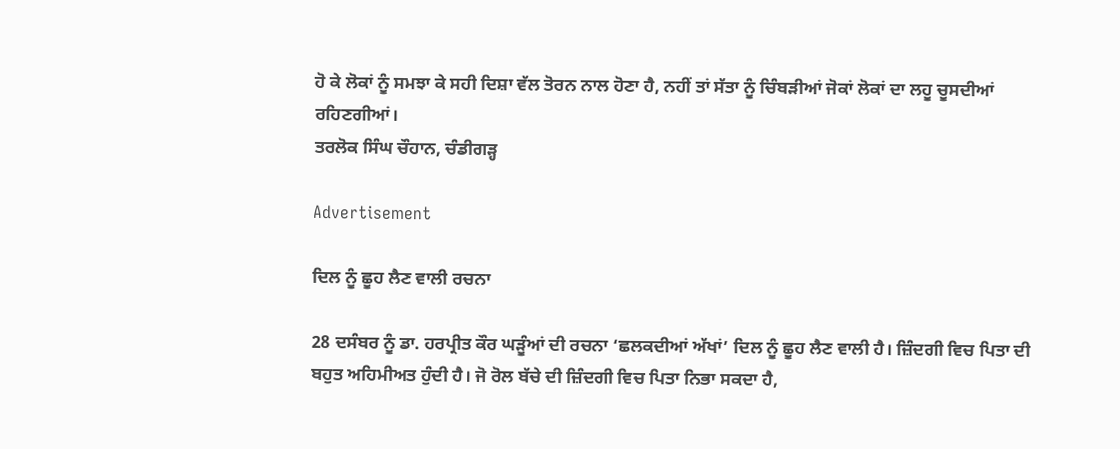ਹੋ ਕੇ ਲੋਕਾਂ ਨੂੰ ਸਮਝਾ ਕੇ ਸਹੀ ਦਿਸ਼ਾ ਵੱਲ ਤੋਰਨ ਨਾਲ ਹੋਣਾ ਹੈ, ਨਹੀਂ ਤਾਂ ਸੱਤਾ ਨੂੰ ਚਿੰਬੜੀਆਂ ਜੋਕਾਂ ਲੋਕਾਂ ਦਾ ਲਹੂ ਚੂਸਦੀਆਂ ਰਹਿਣਗੀਆਂ।
ਤਰਲੋਕ ਸਿੰਘ ਚੌਹਾਨ, ਚੰਡੀਗੜ੍ਹ

Advertisement

ਦਿਲ ਨੂੰ ਛੂਹ ਲੈਣ ਵਾਲੀ ਰਚਨਾ

28 ਦਸੰਬਰ ਨੂੰ ਡਾ. ਹਰਪ੍ਰੀਤ ਕੌਰ ਘੜੂੰਆਂ ਦੀ ਰਚਨਾ ‘ਛਲਕਦੀਆਂ ਅੱਖਾਂ’ ਦਿਲ ਨੂੰ ਛੂਹ ਲੈਣ ਵਾਲੀ ਹੈ। ਜ਼ਿੰਦਗੀ ਵਿਚ ਪਿਤਾ ਦੀ ਬਹੁਤ ਅਹਿਮੀਅਤ ਹੁੰਦੀ ਹੈ। ਜੋ ਰੋਲ ਬੱਚੇ ਦੀ ਜ਼ਿੰਦਗੀ ਵਿਚ ਪਿਤਾ ਨਿਭਾ ਸਕਦਾ ਹੈ,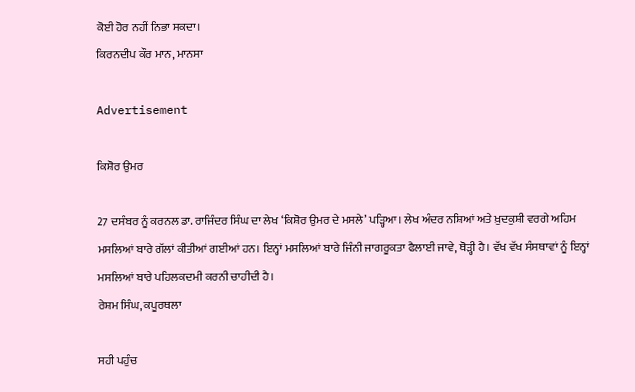ਕੋਈ ਹੋਰ ਨਹੀਂ ਨਿਭਾ ਸਕਦਾ।
ਕਿਰਨਦੀਪ ਕੌਰ ਮਾਨ, ਮਾਨਸਾ

Advertisement

ਕਿਸ਼ੋਰ ਉਮਰ

27 ਦਸੰਬਰ ਨੂੰ ਕਰਨਲ ਡਾ. ਰਾਜਿੰਦਰ ਸਿੰਘ ਦਾ ਲੇਖ ‘ਕਿਸ਼ੋਰ ਉਮਰ ਦੇ ਮਸਲੇ’ ਪੜ੍ਹਿਆ। ਲੇਖ ਅੰਦਰ ਨਸ਼ਿਆਂ ਅਤੇ ਖ਼ੁਦਕੁਸ਼ੀ ਵਰਗੇ ਅਹਿਮ ਮਸਲਿਆਂ ਬਾਰੇ ਗੱਲਾਂ ਕੀਤੀਆਂ ਗਈਆਂ ਹਨ। ਇਨ੍ਹਾਂ ਮਸਲਿਆਂ ਬਾਰੇ ਜਿੰਨੀ ਜਾਗਰੂਕਤਾ ਫੈਲਾਈ ਜਾਵੇ, ਥੋੜ੍ਹੀ ਹੈ। ਵੱਖ ਵੱਖ ਸੰਸਥਾਵਾਂ ਨੂੰ ਇਨ੍ਹਾਂ ਮਸਲਿਆਂ ਬਾਰੇ ਪਹਿਲਕਦਮੀ ਕਰਨੀ ਚਾਹੀਦੀ ਹੈ।
ਰੇਸ਼ਮ ਸਿੰਘ, ਕਪੂਰਥਲਾ

ਸਹੀ ਪਹੁੰਚ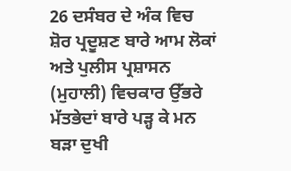26 ਦਸੰਬਰ ਦੇ ਅੰਕ ਵਿਚ ਸ਼ੋਰ ਪ੍ਰਦੂਸ਼ਣ ਬਾਰੇ ਆਮ ਲੋਕਾਂ ਅਤੇ ਪੁਲੀਸ ਪ੍ਰਸ਼ਾਸਨ (ਮੁਹਾਲੀ) ਵਿਚਕਾਰ ਉੱਭਰੇ ਮੱਤਭੇਦਾਂ ਬਾਰੇ ਪੜ੍ਹ ਕੇ ਮਨ ਬੜਾ ਦੁਖੀ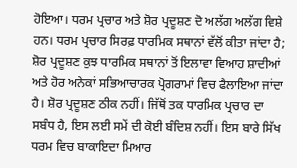ਹੋਇਆ। ਧਰਮ ਪ੍ਰਚਾਰ ਅਤੇ ਸ਼ੋਰ ਪ੍ਰਦੂਸ਼ਣ ਦੋ ਅਲੱਗ ਅਲੱਗ ਵਿਸ਼ੇ ਹਨ। ਧਰਮ ਪ੍ਰਚਾਰ ਸਿਰਫ਼ ਧਾਰਮਿਕ ਸਥਾਨਾਂ ਵੱਲੋਂ ਕੀਤਾ ਜਾਂਦਾ ਹੈ; ਸ਼ੋਰ ਪ੍ਰਦੂਸ਼ਣ ਕੁਝ ਧਾਰਮਿਕ ਸਥਾਨਾਂ ਤੋਂ ਇਲਾਵਾ ਵਿਆਹ ਸ਼ਾਦੀਆਂ ਅਤੇ ਹੋਰ ਅਨੇਕਾਂ ਸਭਿਆਚਾਰਕ ਪ੍ਰੋਗਰਾਮਾਂ ਵਿਚ ਫੈਲਾਇਆ ਜਾਂਦਾ ਹੈ। ਸ਼ੋਰ ਪ੍ਰਦੂਸ਼ਣ ਠੀਕ ਨਹੀਂ। ਜਿੱਥੋਂ ਤਕ ਧਾਰਮਿਕ ਪ੍ਰਚਾਰ ਦਾ ਸਬੰਧ ਹੈ, ਇਸ ਲਈ ਸਮੇਂ ਦੀ ਕੋਈ ਬੰਦਿਸ਼ ਨਹੀਂ। ਇਸ ਬਾਰੇ ਸਿੱਖ ਧਰਮ ਵਿਚ ਬਾਕਾਇਦਾ ਮਿਆਰ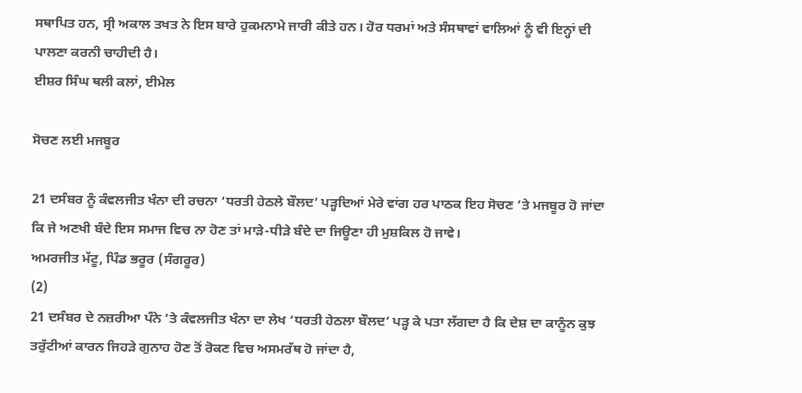ਸਥਾਪਿਤ ਹਨ, ਸ੍ਰੀ ਅਕਾਲ ਤਖਤ ਨੇ ਇਸ ਬਾਰੇ ਹੁਕਮਨਾਮੇ ਜਾਰੀ ਕੀਤੇ ਹਨ। ਹੋਰ ਧਰਮਾਂ ਅਤੇ ਸੰਸਥਾਵਾਂ ਵਾਲਿਆਂ ਨੂੰ ਵੀ ਇਨ੍ਹਾਂ ਦੀ ਪਾਲਣਾ ਕਰਨੀ ਚਾਹੀਦੀ ਹੈ।
ਈਸ਼ਰ ਸਿੰਘ ਥਲੀ ਕਲਾਂ, ਈਮੇਲ

ਸੋਚਣ ਲਈ ਮਜਬੂਰ

21 ਦਸੰਬਰ ਨੂੰ ਕੰਵਲਜੀਤ ਖੰਨਾ ਦੀ ਰਚਨਾ ‘ਧਰਤੀ ਹੇਠਲੇ ਬੌਲਦ’ ਪੜ੍ਹਦਿਆਂ ਮੇਰੇ ਵਾਂਗ ਹਰ ਪਾਠਕ ਇਹ ਸੋਚਣ ’ਤੇ ਮਜਬੂਰ ਹੋ ਜਾਂਦਾ ਕਿ ਜੇ ਅਣਖੀ ਬੰਦੇ ਇਸ ਸਮਾਜ ਵਿਚ ਨਾ ਹੋਣ ਤਾਂ ਮਾੜੇ-ਧੀੜੇ ਬੰਦੇ ਦਾ ਜਿਊਣਾ ਹੀ ਮੁਸ਼ਕਿਲ ਹੋ ਜਾਵੇ।
ਅਮਰਜੀਤ ਮੱਟੂ, ਪਿੰਡ ਭਰੂਰ (ਸੰਗਰੂਰ)
(2)
21 ਦਸੰਬਰ ਦੇ ਨਜ਼ਰੀਆ ਪੰਨੇ ’ਤੇ ਕੰਵਲਜੀਤ ਖੰਨਾ ਦਾ ਲੇਖ ‘ਧਰਤੀ ਹੇਠਲਾ ਬੌਲਦ’ ਪੜ੍ਹ ਕੇ ਪਤਾ ਲੱਗਦਾ ਹੈ ਕਿ ਦੇਸ਼ ਦਾ ਕਾਨੂੰਨ ਕੁਝ ਤਰੁੱਟੀਆਂ ਕਾਰਨ ਜਿਹੜੇ ਗੁਨਾਹ ਹੋਣ ਤੋਂ ਰੋਕਣ ਵਿਚ ਅਸਮਰੱਥ ਹੋ ਜਾਂਦਾ ਹੈ,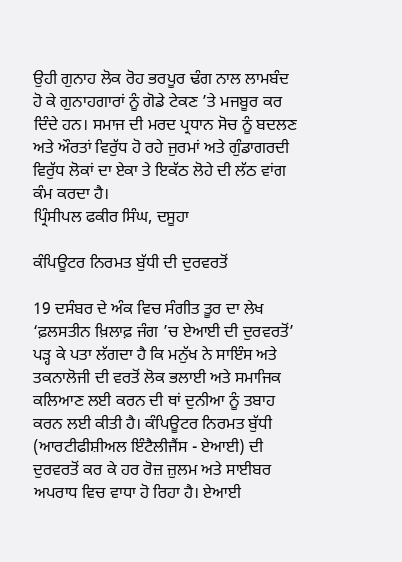ਉਹੀ ਗੁਨਾਹ ਲੋਕ ਰੋਹ ਭਰਪੂਰ ਢੰਗ ਨਾਲ ਲਾਮਬੰਦ ਹੋ ਕੇ ਗੁਨਾਹਗਾਰਾਂ ਨੂੰ ਗੋਡੇ ਟੇਕਣ ’ਤੇ ਮਜਬੂਰ ਕਰ ਦਿੰਦੇ ਹਨ। ਸਮਾਜ ਦੀ ਮਰਦ ਪ੍ਰਧਾਨ ਸੋਚ ਨੂੰ ਬਦਲਣ ਅਤੇ ਔਰਤਾਂ ਵਿਰੁੱਧ ਹੋ ਰਹੇ ਜੁਰਮਾਂ ਅਤੇ ਗੁੰਡਾਗਰਦੀ ਵਿਰੁੱਧ ਲੋਕਾਂ ਦਾ ਏਕਾ ਤੇ ਇਕੱਠ ਲੋਹੇ ਦੀ ਲੱਠ ਵਾਂਗ ਕੰਮ ਕਰਦਾ ਹੈ।
ਪ੍ਰਿੰਸੀਪਲ ਫਕੀਰ ਸਿੰਘ, ਦਸੂਹਾ

ਕੰਪਿਊਟਰ ਨਿਰਮਤ ਬੁੱਧੀ ਦੀ ਦੁਰਵਰਤੋਂ

19 ਦਸੰਬਰ ਦੇ ਅੰਕ ਵਿਚ ਸੰਗੀਤ ਤੂਰ ਦਾ ਲੇਖ ‘ਫ਼ਲਸਤੀਨ ਖ਼ਿਲਾਫ਼ ਜੰਗ ’ਚ ਏਆਈ ਦੀ ਦੁਰਵਰਤੋਂ’ ਪੜ੍ਹ ਕੇ ਪਤਾ ਲੱਗਦਾ ਹੈ ਕਿ ਮਨੁੱਖ ਨੇ ਸਾਇੰਸ ਅਤੇ ਤਕਨਾਲੋਜੀ ਦੀ ਵਰਤੋਂ ਲੋਕ ਭਲਾਈ ਅਤੇ ਸਮਾਜਿਕ ਕਲਿਆਣ ਲਈ ਕਰਨ ਦੀ ਥਾਂ ਦੁਨੀਆ ਨੂੰ ਤਬਾਹ ਕਰਨ ਲਈ ਕੀਤੀ ਹੈ। ਕੰਪਿਊਟਰ ਨਿਰਮਤ ਬੁੱਧੀ (ਆਰਟੀਫੀਸ਼ੀਅਲ ਇੰਟੈਲੀਜੈਂਸ - ਏਆਈ) ਦੀ ਦੁਰਵਰਤੋਂ ਕਰ ਕੇ ਹਰ ਰੋਜ਼ ਜ਼ੁਲਮ ਅਤੇ ਸਾਈਬਰ ਅਪਰਾਧ ਵਿਚ ਵਾਧਾ ਹੋ ਰਿਹਾ ਹੈ। ਏਆਈ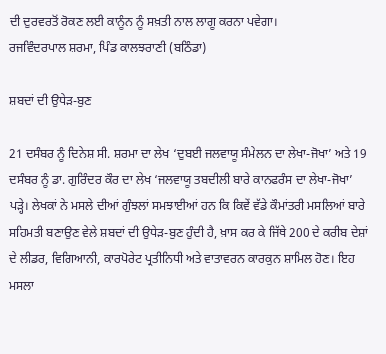ਦੀ ਦੁਰਵਰਤੋਂ ਰੋਕਣ ਲਈ ਕਾਨੂੰਨ ਨੂੰ ਸਖ਼ਤੀ ਨਾਲ ਲਾਗੂ ਕਰਨਾ ਪਵੇਗਾ।
ਰਜਵਿੰਦਰਪਾਲ ਸ਼ਰਮਾ, ਪਿੰਡ ਕਾਲਝਰਾਣੀ (ਬਠਿੰਡਾ)

ਸ਼ਬਦਾਂ ਦੀ ਉਧੇੜ-ਬੁਣ

21 ਦਸੰਬਰ ਨੂੰ ਦਿਨੇਸ਼ ਸੀ. ਸ਼ਰਮਾ ਦਾ ਲੇਖ ‘ਦੁਬਈ ਜਲਵਾਯੂ ਸੰਮੇਲਨ ਦਾ ਲੇਖਾ-ਜੋਖਾ’ ਅਤੇ 19 ਦਸੰਬਰ ਨੂੰ ਡਾ. ਗੁਰਿੰਦਰ ਕੌਰ ਦਾ ਲੇਖ ‘ਜਲਵਾਯੂ ਤਬਦੀਲੀ ਬਾਰੇ ਕਾਨਫਰੰਸ ਦਾ ਲੇਖਾ-ਜੋਖਾ’ ਪੜ੍ਹੇ। ਲੇਖਕਾਂ ਨੇ ਮਸਲੇ ਦੀਆਂ ਗੁੰਝਲਾਂ ਸਮਝਾਈਆਂ ਹਨ ਕਿ ਕਿਵੇਂ ਵੱਡੇ ਕੌਮਾਂਤਰੀ ਮਸਲਿਆਂ ਬਾਰੇ ਸਹਿਮਤੀ ਬਣਾਉਣ ਵੇਲੇ ਸ਼ਬਦਾਂ ਦੀ ਉਧੇੜ-ਬੁਣ ਹੁੰਦੀ ਹੈ, ਖ਼ਾਸ ਕਰ ਕੇ ਜਿੱਥੇ 200 ਦੇ ਕਰੀਬ ਦੇਸ਼ਾਂ ਦੇ ਲੀਡਰ, ਵਿਗਿਆਨੀ, ਕਾਰਪੋਰੇਟ ਪ੍ਰਤੀਨਿਧੀ ਅਤੇ ਵਾਤਾਵਰਨ ਕਾਰਕੁਨ ਸ਼ਾਮਿਲ ਹੋਣ। ਇਹ ਮਸਲਾ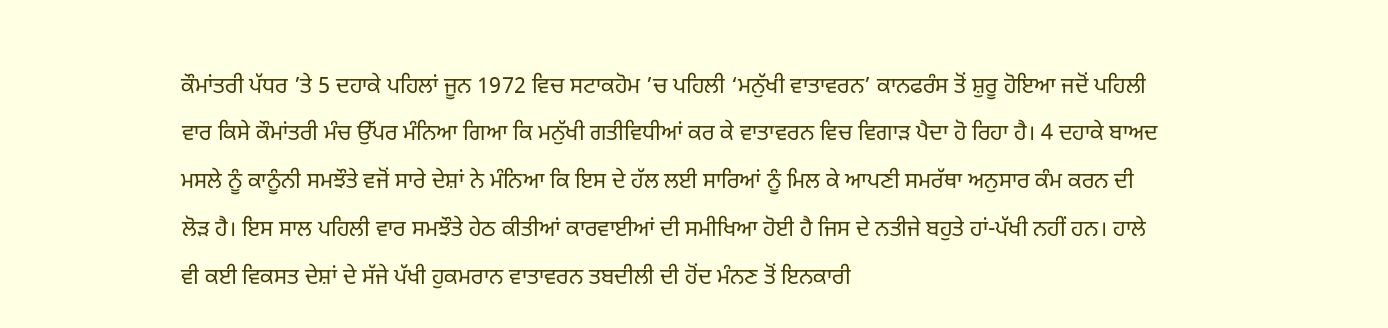ਕੌਮਾਂਤਰੀ ਪੱਧਰ ’ਤੇ 5 ਦਹਾਕੇ ਪਹਿਲਾਂ ਜੂਨ 1972 ਵਿਚ ਸਟਾਕਹੋਮ ’ਚ ਪਹਿਲੀ ‘ਮਨੁੱਖੀ ਵਾਤਾਵਰਨ’ ਕਾਨਫਰੰਸ ਤੋਂ ਸ਼ੁਰੂ ਹੋਇਆ ਜਦੋਂ ਪਹਿਲੀ ਵਾਰ ਕਿਸੇ ਕੌਮਾਂਤਰੀ ਮੰਚ ਉੱਪਰ ਮੰਨਿਆ ਗਿਆ ਕਿ ਮਨੁੱਖੀ ਗਤੀਵਿਧੀਆਂ ਕਰ ਕੇ ਵਾਤਾਵਰਨ ਵਿਚ ਵਿਗਾੜ ਪੈਦਾ ਹੋ ਰਿਹਾ ਹੈ। 4 ਦਹਾਕੇ ਬਾਅਦ ਮਸਲੇ ਨੂੰ ਕਾਨੂੰਨੀ ਸਮਝੌਤੇ ਵਜੋਂ ਸਾਰੇ ਦੇਸ਼ਾਂ ਨੇ ਮੰਨਿਆ ਕਿ ਇਸ ਦੇ ਹੱਲ ਲਈ ਸਾਰਿਆਂ ਨੂੰ ਮਿਲ ਕੇ ਆਪਣੀ ਸਮਰੱਥਾ ਅਨੁਸਾਰ ਕੰਮ ਕਰਨ ਦੀ ਲੋੜ ਹੈ। ਇਸ ਸਾਲ ਪਹਿਲੀ ਵਾਰ ਸਮਝੌਤੇ ਹੇਠ ਕੀਤੀਆਂ ਕਾਰਵਾਈਆਂ ਦੀ ਸਮੀਖਿਆ ਹੋਈ ਹੈ ਜਿਸ ਦੇ ਨਤੀਜੇ ਬਹੁਤੇ ਹਾਂ-ਪੱਖੀ ਨਹੀਂ ਹਨ। ਹਾਲੇ ਵੀ ਕਈ ਵਿਕਸਤ ਦੇਸ਼ਾਂ ਦੇ ਸੱਜੇ ਪੱਖੀ ਹੁਕਮਰਾਨ ਵਾਤਾਵਰਨ ਤਬਦੀਲੀ ਦੀ ਹੋਂਦ ਮੰਨਣ ਤੋਂ ਇਨਕਾਰੀ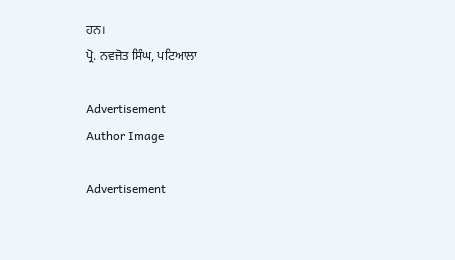ਹਨ।
ਪ੍ਰੋ. ਨਵਜੋਤ ਸਿੰਘ, ਪਟਿਆਲਾ

Advertisement
Author Image

Advertisement